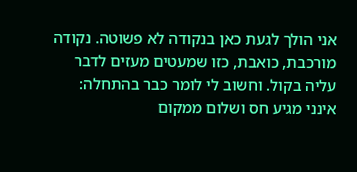אני הולך לגעת כאן בנקודה לא פשוטה. נקודה מורכבת, כואבת, כזו שמעטים מעזים לדבר עליה בקול. וחשוב לי לומר כבר בהתחלה: אינני מגיע חס ושלום ממקום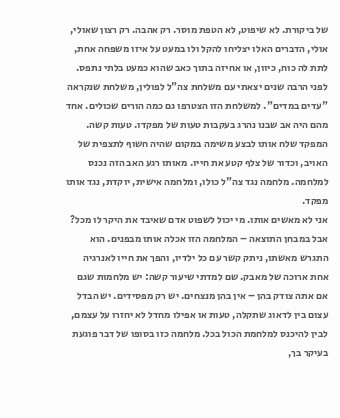של ביקורת. לא שיפוט, לא הטפת מוסר. רק אהבה. רק רצון שאולי, אולי, הדברים האלו יצליחו להקל ולו במעט על איזו משפחה אחת, לתת לה כוח, כיוון, או אחיזה בתוך כאב שהוא כמעט בלתי נתפס.
לפני הרבה שנים יצאתי עם משלחת צה"ל לפולין, משלחת שנקראה "עדים במדים". למשלחת הזו הצטרפו גם כמה הורים שכולים. אחד מהם היה אב שבנו נהרג בעקבות טעות של מפקדו. טעות קשה. המפקד שלח אותו לבצע משימה במקום שהיה חשוף לתצפית של האויב, וכדור של צלף קטע את חייו. מאותו רגע האב הזה נכנס למלחמה. מלחמה נגד צה"ל כולו, ומלחמה אישית, יוקדת, נגד אותו מפקד.
אני לא מאשים אותו. מי יכול לשפוט אדם שאיבד את היקר לו מכל? אבל במבחן התוצאה – המלחמה הזו אכלה אותו מבפנים. הוא התגרש מאשתו, ניתק קשר עם כל ילדיו, והפך את חייו לאנרגיה אחת ארוכה של מאבק. שם למדתי שיעור קשה: יש מלחמות שגם אם אתה צודק בהן – אין בהן מנצחים. יש רק מפסידים. יש הבדל עצום בין לדאוג שתקלה, טעות או אפילו מחדל לא יחזרו על עצמם, לבין להיכנס למלחמת הכול בכל. מלחמה כזו בסופו של דבר פוגעת בעיקר בך,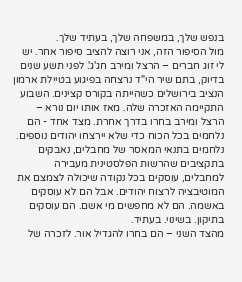בנפש שלך, במשפחה שלך, בעתיד שלך.
מול הסיפור הזה, אני רוצה להציב סיפור אחר. יש לי זוג חברים – הרצל ומירב חג'ג'. לפני תשע שנים בדיוק, בתם שיר הי"ד נרצחה בפיגוע בטיילת ארמון הנציב בירושלים כשהייתה בקורס קצינים. השבוע התקיימה האזכרה שלה. מאז אותו יום נורא – הרצל ומירב בחרו בדרך אחרת. מצד אחד - הם נלחמים בכל הכוח כדי שלא יירצחו יהודים נוספים. נלחמים בתנאי המאסר של מחבלים, נאבקים בתקציבים שהרשות הפלסטינית מעבירה למחבלים, עוסקים בכל נקודה שיכולה לצמצם את המוטיבציה לרצוח יהודים. אבל הם לא עוסקים באשמה. הם לא מחפשים מי אשם. הם עוסקים בתיקון. בשינוי. בעתיד.
מהצד השני – הם בחרו להגדיל אור. לזכרה של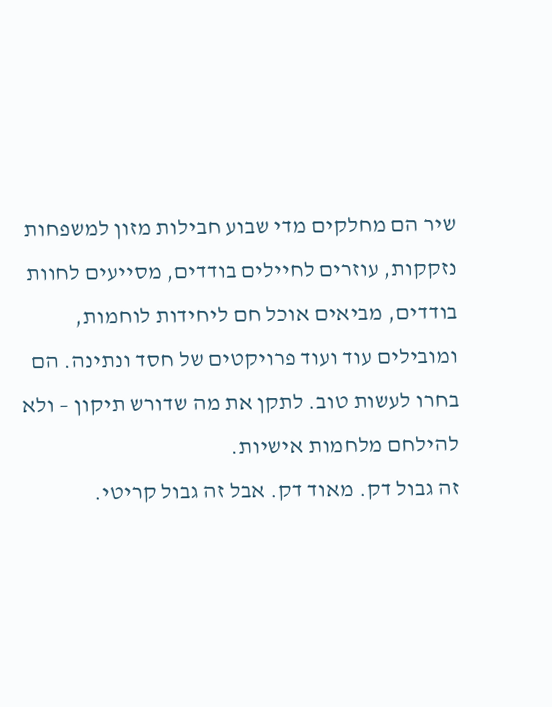שיר הם מחלקים מדי שבוע חבילות מזון למשפחות נזקקות, עוזרים לחיילים בודדים, מסייעים לחוות בודדים, מביאים אוכל חם ליחידות לוחמות, ומובילים עוד ועוד פרויקטים של חסד ונתינה. הם בחרו לעשות טוב. לתקן את מה שדורש תיקון – ולא להילחם מלחמות אישיות.
זה גבול דק. מאוד דק. אבל זה גבול קריטי.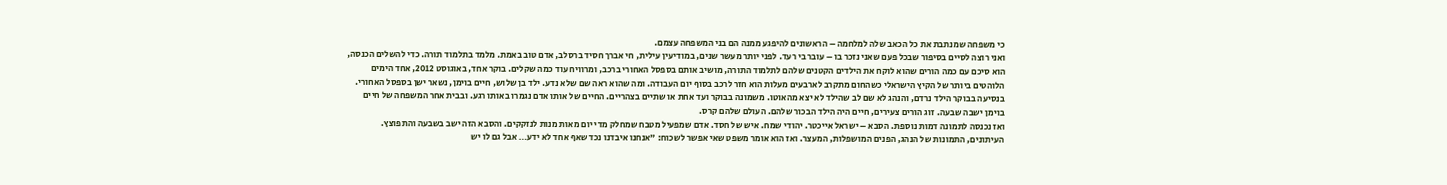כי משפחה שמנתבת את כל הכאב שלה למלחמה – הראשונים להיפגע ממנה הם בני המשפחה עצמם.
ואני רוצה לסיים בסיפור שבכל פעם שאני נזכר בו – עובר בי רעד. לפני יותר מעשר שנים, במודיעין עילית, חי אברך חסיד ברסלב, אדם טוב באמת. מלמד בתלמוד תורה. כדי להשלים הכנסה, הוא סיכם עם כמה הורים שהוא לוקח את הילדים הקטנים שלהם לתלמוד התורה, מושיב אותם בספסל האחורי ברכב, ומרוויח עוד כמה שקלים. בוקר אחד, באוגוסט 2012, אחד הימים הלוהטים ביותר של הקיץ הישראלי כשהחום מתקרב לארבעים מעלות הוא חזר לרכב בסוף יום העבודה. ומה שהוא ראה שם שלא נדע. ילד בן שלוש, חיים בוימן, נשאר ישן בספסל האחורי. בנסיעה בבוקר הילד נרדם, והנהג לא שם לב שהילד לא יצא מהאוטו. משמונה בבוקר ועד אחת או שתיים בצהריים. החיים של אותו אדם נגמרו באותו רגע. ובבית אחר המשפחה של חיים בוימן ישבה שבעה. זוג הורים צעירים, חיים היה הילד הבכור שלהם. העולם שלהם קרס.
ואז נכנסה לתמונה דמות נוספת. הסבא – ישראל אייכטר. יהודי שמח. איש של חסד. אדם שמפעיל מטבח שמחלק מדי יום מאות מנות לנזקקים. והסבא הזה ישב בשבעה והתפוצץ. העיתונים, התמונות של הנהג, הפנים המושפלות, המעצר. ואז הוא אומר משפט שאי אפשר לשכוח: "אנחנו איבדנו נכד שאף אחד לא ידע… אבל גם לו יש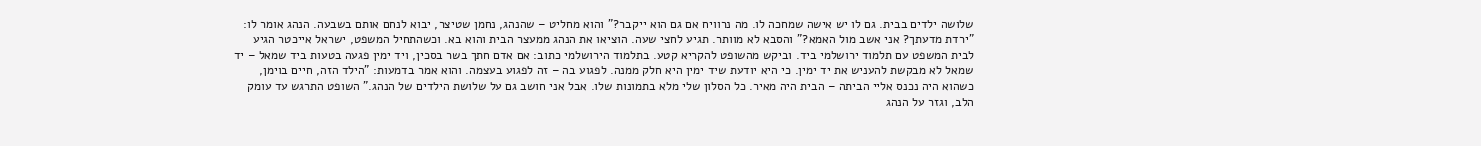שלושה ילדים בבית. גם לו יש אישה שמחכה לו. מה נרוויח אם גם הוא ייקבר?" והוא מחליט – שהנהג, נחמן שטיצר, יבוא לנחם אותם בשבעה. הנהג אומר לו: "ירדת מדעתך? אני אשב מול האמא?" והסבא לא מוותר. תגיע לחצי שעה. הוציאו את הנהג ממעצר הבית והוא בא. וכשהתחיל המשפט, ישראל אייכטר הגיע לבית המשפט עם תלמוד ירושלמי ביד. וביקש מהשופט להקריא קטע. בתלמוד הירושלמי כתוב: אם אדם חתך בשר בסכין, ויד ימין פגעה בטעות ביד שמאל – יד שמאל לא מבקשת להעניש את יד ימין. כי היא יודעת שיד ימין היא חלק ממנה. לפגוע בה – זה לפגוע בעצמה. והוא אמר בדמעות: "הילד הזה, חיים בוימן, כשהוא היה נכנס אליי הביתה – הבית היה מאיר. כל הסלון שלי מלא בתמונות שלו. אבל אני חושב גם על שלושת הילדים של הנהג." השופט התרגש עד עומק הלב, וגזר על הנהג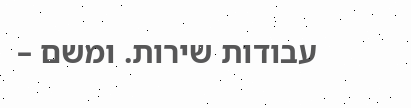עבודות שירות. ומשם –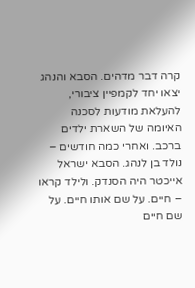קרה דבר מדהים. הסבא והנהג יצאו יחד לקמפיין ציבורי, להעלאת מודעות לסכנה האיומה של השארת ילדים ברכב. ואחרי כמה חודשים – נולד בן לנהג. הסבא ישראל אייכטר היה הסנדק. ולילד קראו – חיים. על שם אותו חיים. על שם חיים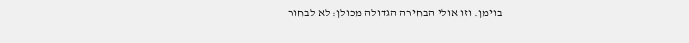בוימן. וזו אולי הבחירה הגדולה מכולן: לא לבחור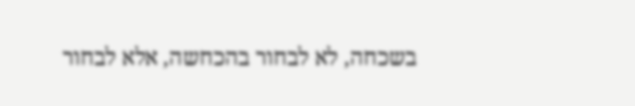בשכחה, לא לבחור בהכחשה, אלא לבחור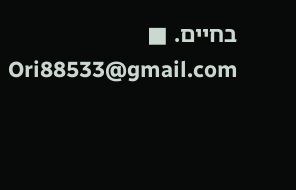בחיים. ■
Ori88533@gmail.com